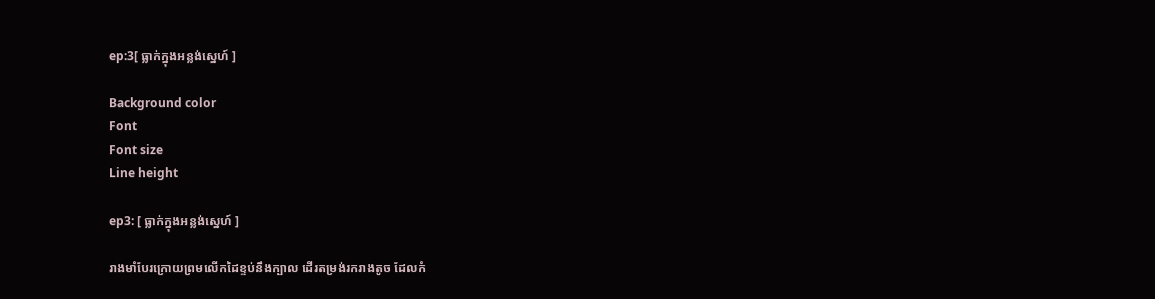ep:3[ ធ្លាក់ក្នុងអន្លង់ស្នេហ៍ ]

Background color
Font
Font size
Line height

ep3: [ ធ្លាក់ក្នុងអន្លង់ស្នេហ៍ ]

រាងមាំបែរក្រោយព្រមលើកដៃខ្ទប់នឹងក្បាល ដើរតម្រង់រករាងតូច ដែលកំ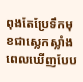ពុងតែប្រែទឹកមុខជាស្លេកស្លាំងពេលឃើញបែប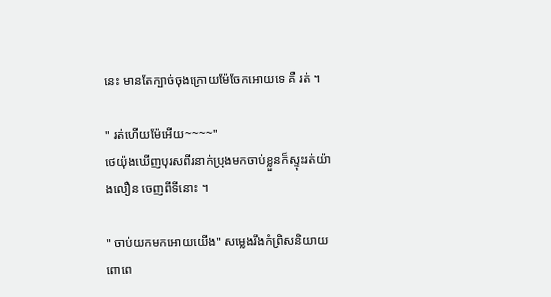នេះ មានតែក្បាច់ចុងក្រោយម៉ែចែកអោយទេ គឺ រត់ ។

" រត់ហើយម៉ែអើយ~~~~"
ថេយ៉ុងឃើញបុរសពីរនាក់ប្រុងមកចាប់ខ្លួនក៏ស្ទុះរត់យ៉ាងលឿន ចេញពីទីនេាះ ។

" ចាប់យកមកអោយយើង" សម្លេងរឹងកំព្រិសនិយាយពោពេ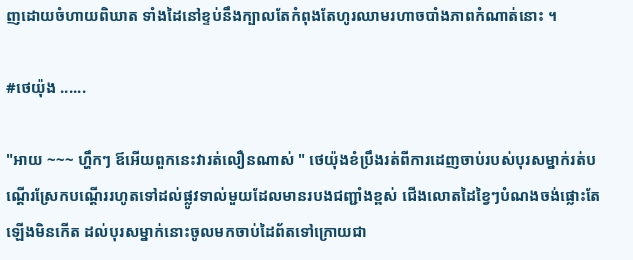ញដោយចំហាយពិឃាត ទាំងដៃនៅខ្ទប់នឹងក្បាលតែកំពុងតែហូរឈាមរហាចបាំងភាពកំណាត់នេាះ ។

#ថេយ៉ុង ......

"អាយ ~~~ ហ្ហឹកៗ ឪអើយពួកនេះវារត់លឿនណាស់ " ថេយ៉ុងខំប្រឹងរត់ពីការដេញចាប់របស់បុរសម្នាក់រត់បណ្តើរស្រែកបណ្តើររហូតទៅដល់ផ្លូវទាល់មួយដែលមានរបងជញ្ជាំងខ្ពស់ ជើងលោតដៃខ្វៃៗបំណងចង់ផ្លោះតែឡើងមិនកើត ដល់បុរសម្នាក់នេាះចូលមកចាប់ដៃព័តទៅក្រោយជា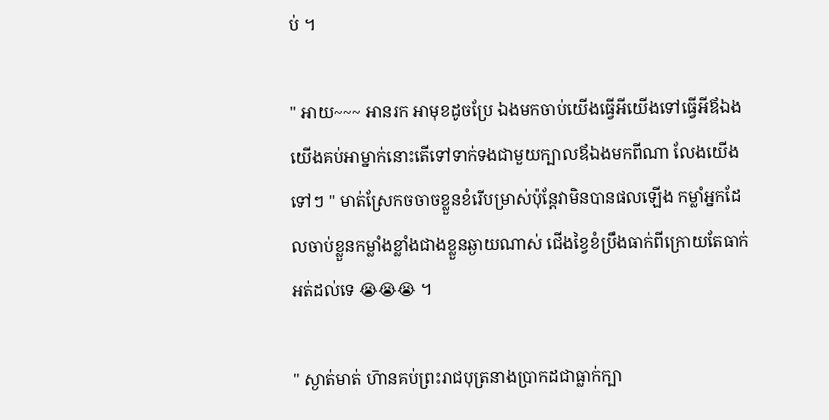ប់ ។

" អាយ~~~ អានរក អាមុខដូចប្រែ ឯងមកចាប់យើងធ្វើអីយើងទៅធ្វើអីឪឯងយើងគប់អាម្នាក់នេាះតើទៅទាក់ទងជាមួយក្បាលឪឯងមកពីណា លែងយើងទៅៗ " មាត់ស្រែកចចាចខ្លួនខំរើបម្រាស់ប៉ុន្តែវាមិនបានផលឡើង កម្លាំអ្នកដែលចាប់ខ្លួនកម្លាំងខ្លាំងជាងខ្លួនឆ្ងាយណាស់ ជើងខ្វៃខំប្រឹងធាក់ពីក្រោយតែធាក់អត់ដល់ទេ 😭😭😭 ។

" ស្ងាត់មាត់ ហ៑ានគប់ព្រះរាជបុត្រនាងប្រាកដជាធ្លាក់ក្បា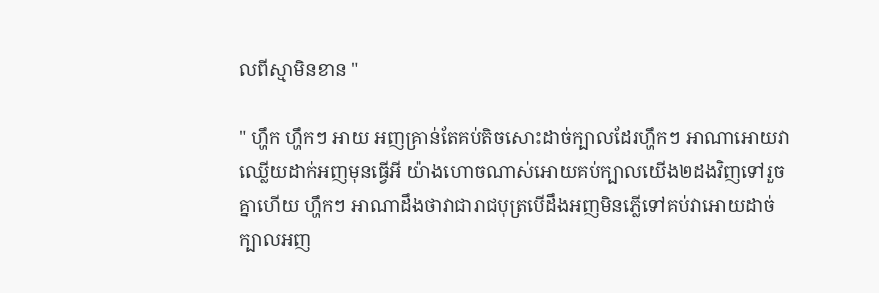លពីស្មាមិនខាន "

" ហ្ហឹក ហ្ហឹកៗ អាយ អញគ្រាន់តែគប់តិចសោះដាច់ក្បាលដែរហ្ហឹកៗ អាណាអោយវាឈ្លើយដាក់អញមុនធ្វើអី យ៉ាងហោចណាស់អោយគប់ក្បាលយើង២ដងវិញទៅរួចគ្នាហើយ ហ្ហឹកៗ អាណាដឹងថាវាជារាជបុត្របើដឹងអញមិនភ្លើទៅគប់វាអោយដាច់ក្បាលអញ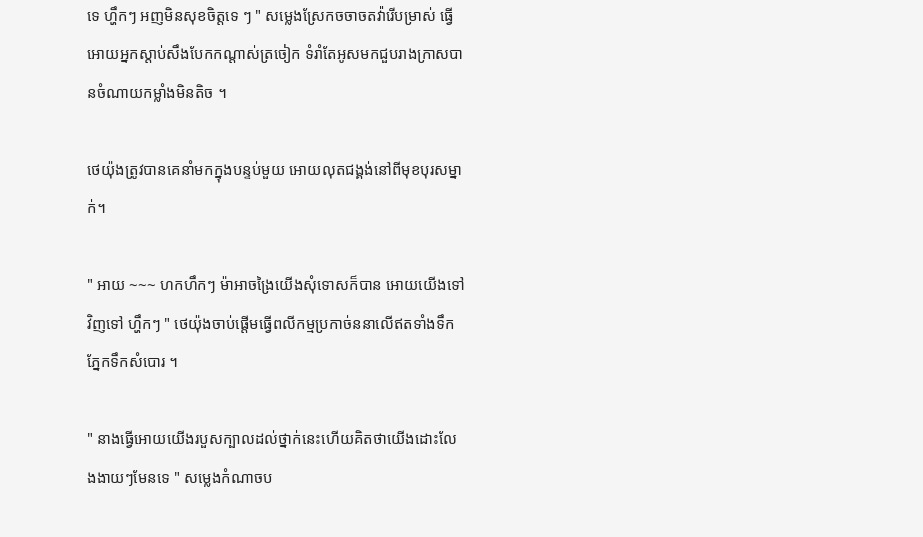ទេ ហ្ហឹកៗ អញមិនសុខចិត្តទេ ៗ " សម្លេងស្រែកចចាចតវ៉ារើបម្រាស់ ធ្វើអោយអ្នកស្តាប់សឹងបែកកណ្តាស់ត្រចៀក ទំរាំតែអូសមកជួបរាងក្រាសបានចំណាយកម្លាំងមិនតិច ។

ថេយ៉ុងត្រូវបានគេនាំមកក្នុងបន្ទប់មួយ អោយលុតជង្គង់នៅពីមុខបុរសម្នាក់។

" អាយ ~~~ ហកហឹកៗ ម៉ាអាចង្រៃយើងសុំទោសក៏បាន អោយយើងទៅវិញទៅ ហ្ហឹកៗ " ថេយ៉ុងចាប់ផ្តើមធ្វើពលីកម្មប្រកាច់ននាលើឥតទាំងទឹកភ្នែកទឹកសំបោរ ។

" នាងធ្វើអោយយើងរបួសក្បាលដល់ថ្នាក់នេះហើយគិតថាយើងដេាះលែងងាយៗមែនទេ " សម្លេងកំណាចប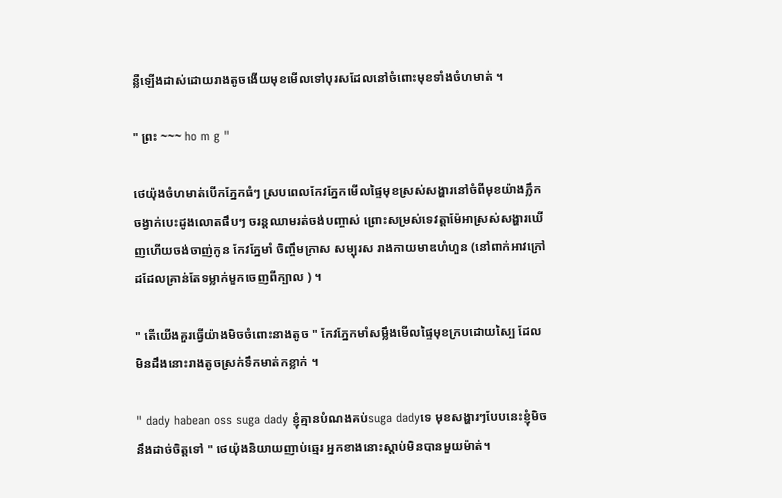ន្លឺឡើងដាស់ដោយរាងតូចងើយមុខមើលទៅបុរសដែលនៅចំពេាះមុខទាំងចំហមាត់ ។

" ព្រះ ~~~ ho m g "

ថេយ៉ុងចំហមាត់បើកភ្នែកធំៗ ស្របពេលកែវភ្នែកមើលផ្ទៃមុខស្រស់សង្ហារនៅចំពីមុខយ៉ាងភ្លឹក ចង្វាក់បេះដូងលោតផឹបៗ ចរន្តឈាមរត់ចង់បញ្ចាស់ ព្រេាះសម្រស់ទេវត្តាម៉ែអាស្រស់សង្ហារឃើញហើយចង់ចាញ់កូន កែវភ្នែមាំ ចិញ្ចឹមក្រាស សម្បុរស រាងកាយមាឌហំហួន (នៅពាក់អាវក្រៅដដែលគ្រាន់តែទម្លាក់មួកចេញពីក្បាល ) ។

" តើយើងគួរធ្វើយ៉ាងមិចចំពេាះនាងតូច " កែវភ្នែកមាំសម្លឹងមើលផ្ទៃមុខក្របដោយស្បៃ ដែលមិនដឹងនេាះរាងតូចស្រក់ទឹកមាត់កខ្លាក់ ។

" dady habean oss suga dady ខ្ញុំគ្មានបំណងគប់suga dadyទេ មុខសង្ហារៗបែបនេះខ្ញុំមិចនឹងដាច់ចិត្តទៅ " ថេយ៉ុងនិយាយញាប់ឆ្មេរ អ្នកខាងនេាះស្តាប់មិនបានមួយម៉ាត់។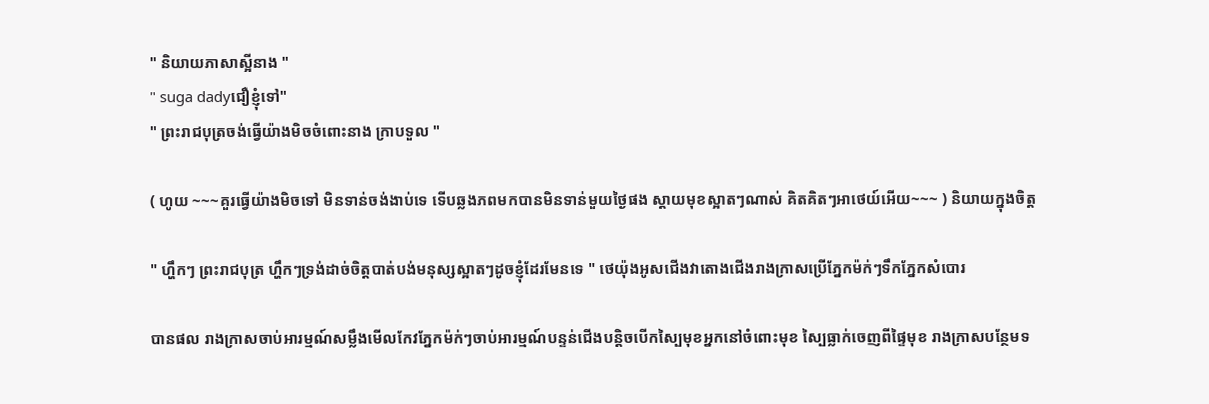" និយាយភាសាស្អីនាង "
" suga dadyជឿខ្ញុំទៅ"
" ព្រះរាជបុត្រចង់ធ្វើយ៉ាងមិចចំពេាះនាង ក្រាបទួល "

( ហូយ ~~~គួរធ្វើយ៉ាងមិចទៅ មិនទាន់ចង់ងាប់ទេ ទើបឆ្លងភពមកបានមិនទាន់មួយថ្ងៃផង ស្តាយមុខស្អាតៗណាស់ គិតគិតៗអាថេយ៍អើយ~~~ ) និយាយក្នុងចិត្ត

" ហ្ហឹកៗ ព្រះរាជបុត្រ ហ្ហឹកៗទ្រង់ដាច់ចិត្តបាត់បង់មនុស្សស្អាតៗដូចខ្ញុំដែរមែនទេ " ថេយ៉ុងអូសជើងវាតោងជើងរាងក្រាសប្រើភ្នែកម៉ក់ៗទឹកភ្នែកសំបោរ

បានផល រាងក្រាសចាប់អារម្មណ៍សម្លឹងមើលកែវភ្នែកម៉ក់ៗចាប់អារម្មណ៍បន្ទន់ជើងបន្តិចបើកស្បៃមុខអ្នកនៅចំពេាះមុខ ស្បៃធ្លាក់ចេញពីផ្ទៃមុខ រាងក្រាសបន្ថែមទ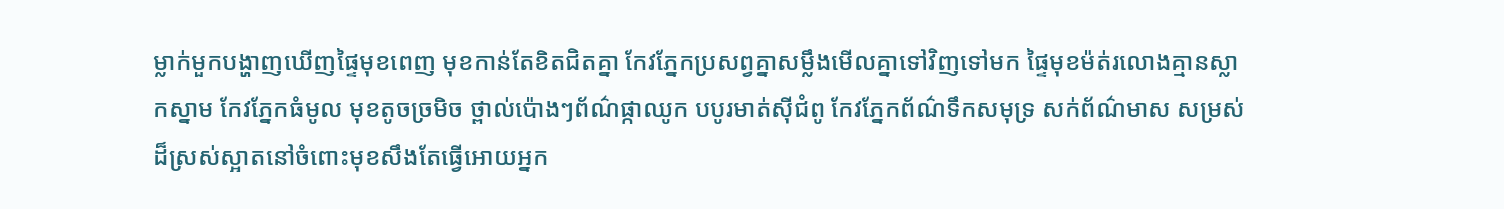ម្លាក់មួកបង្ហាញឃើញផ្ទៃមុខពេញ មុខកាន់តែខិតជិតគ្នា កែវភ្នែកប្រសព្វគ្នាសម្លឹងមើលគ្នាទៅវិញទៅមក ផ្ទៃមុខម៉ត់រលោងគ្មានស្លាកស្នាម កែវភ្នែកធំមូល មុខតូចច្រមិច ថ្ពាល់ប៉ោងៗព័ណ៌ផ្កាឈូក បបូរមាត់សុីជំពូ កែវភ្នែកព័ណ៌ទឹកសមុទ្រ សក់ព័ណ៌មាស សម្រស់ដ៏ស្រស់ស្អាតនៅចំពេាះមុខសឹងតែធ្វើអោយអ្នក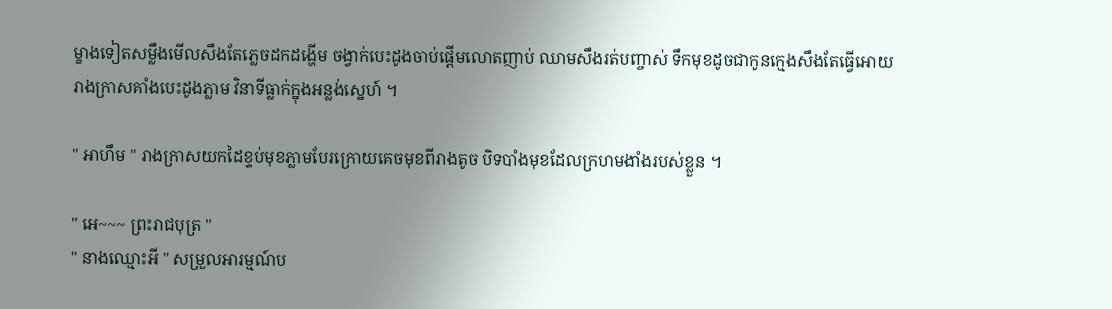ម្ខាងទៀតសម្លឹងមើលសឹងតែភ្លេចដកដង្ហើម ចង្វាក់បេះដូងចាប់ផ្តើមលោតញាប់ ឈាមសឹងរត់បញ្ចាស់ ទឹកមុខដូចជាកូនក្មេងសឹងតែធ្វើអោយរាងក្រាសគាំងបេះដូងភ្លាម វិនាទីធ្លាក់ក្នុងអន្លង់ស្នេហ៍ ។

" អាហឹម " រាងក្រាសយកដៃខ្ទប់មុខភ្លាមបែរក្រោយគេចមុខពីរាងតូច បិទបាំងមុខដែលក្រហមងាំងរបស់ខ្លួន ។

" អេ~~~ ព្រះរាជបុត្រ "
" នាងឈ្មេាះអី " សម្រួលអារម្មណ៍ប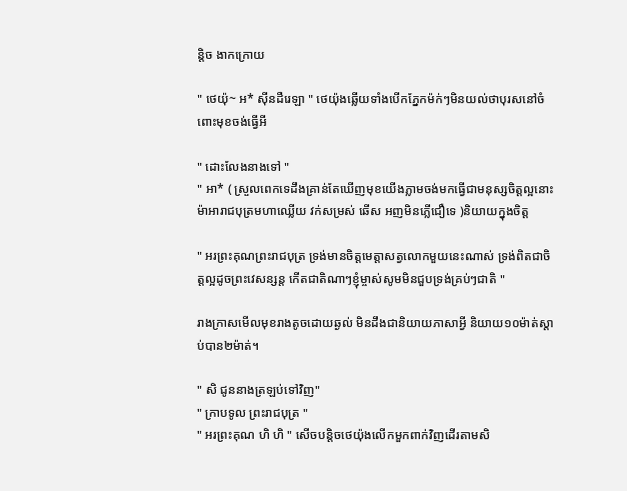ន្តិច ងាកក្រោយ

" ថេយ៉ុ~ អ* សុីនដឺរេឡា " ថេយ៉ុងឆ្លើយទាំងបើកភ្នែកម៉ក់ៗមិនយល់ថាបុរសនៅចំពេាះមុខចង់ធ្វើអី

" ដោះលែងនាងទៅ "
" អា* ( ស្រួលពេកទេដឹងគ្រាន់តែឃើញមុខយើងភ្លាមចង់មកធ្វើជាមនុស្សចិត្តល្អនេាះ ម៉ាអារាជបុត្រមហាឈ្លើយ វក់សម្រស់ ឆើស អញមិនភ្លើជឿទេ )និយាយក្នុងចិត្ត

" អរព្រះគុណព្រះរាជបុត្រ ទ្រង់មានចិត្តមេត្តាសត្វលោកមួយនេះណាស់ ទ្រង់ពិតជាចិត្តល្អដូចព្រះវេសន្សន្ត កើតជាតិណាៗខ្ញុំម្ចាស់សូមមិនជួបទ្រង់គ្រប់ៗជាតិ "

រាងក្រាសមើលមុខរាងតូចដោយឆ្ងល់ មិនដឹងជានិយាយភាសាអ្វី និយាយ១០ម៉ាត់ស្តាប់បាន២ម៉ាត់។

" សិ ជូននាងត្រឡប់ទៅវិញ"
" ក្រាបទូល ព្រះរាជបុត្រ "
" អរព្រះគុណ ហិ ហិ " សើចបន្តិចថេយ៉ុងលើកមួកពាក់វិញដើរតាមសិ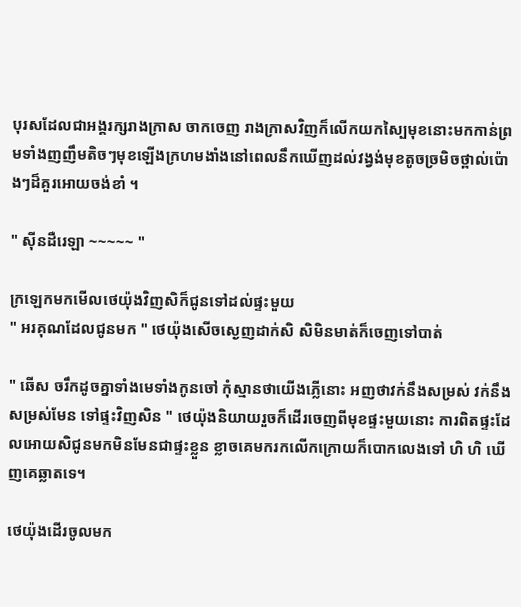បុរសដែលជាអង្គរក្សរាងក្រាស ចាកចេញ រាងក្រាសវិញក៏លើកយកស្បៃមុខនេាះមកកាន់ព្រមទាំងញញឹមតិចៗមុខឡើងក្រហមងាំងនៅពេលនឹកឃើញដល់វង្វង់មុខតូចច្រមិចថ្ពាល់ប៉ោងៗដ៏គួរអោយចង់ខាំ ។

" សុីនដឺរេឡា ~~~~~ "

ក្រឡេកមកមើលថេយ៉ុងវិញសិក៏ជូនទៅដល់ផ្ទះមួយ
" អរគុណដែលជូនមក " ថេយ៉ុងសើចស្ងេញដាក់សិ សិមិនមាត់ក៏ចេញទៅបាត់

" ឆើស ចរឹកដូចគ្នាទាំងមេទាំងកូនចៅ កុំស្មានថាយើងភ្លើនេាះ អញថាវក់នឹងសម្រស់ វក់នឹងសម្រស់មែន ទៅផ្ទះវិញសិន " ថេយ៉ុងនិយាយរួចក៏ដើរចេញពីមុខផ្ទះមួយនេាះ ការពិតផ្ទះដែលអោយសិជូនមកមិនមែនជាផ្ទះខ្លួន ខ្លាចគេមករកលើកក្រោយក៏បោកលេងទៅ ហិ ហិ ឃើញគេឆ្លាតទេ។

ថេយ៉ុងដើរចូលមក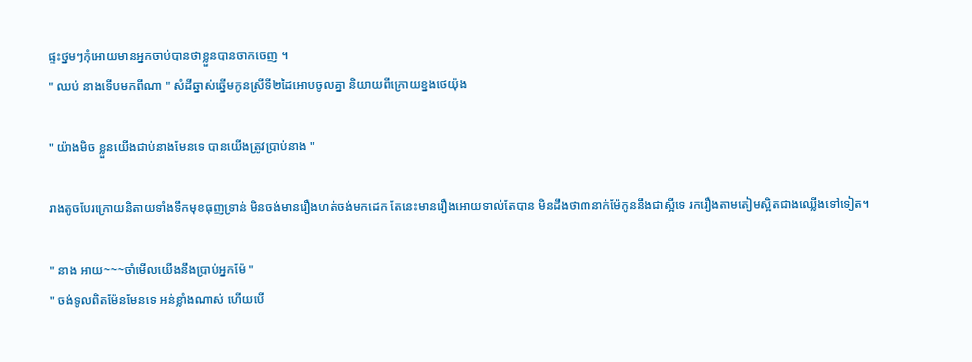ផ្ទះថ្នមៗកុំអោយមានអ្នកចាប់បានថាខ្លួនបានចាកចេញ ។
" ឈប់ នាងទើបមកពីណា " សំដីឆ្នាស់ឆ្នើមកូនស្រីទី២ដៃអោបចូលគ្នា និយាយពីក្រោយខ្នងថេយ៉ុង

" យ៉ាងមិច ខ្លួនយើងជាប់នាងមែនទេ បានយើងត្រូវប្រាប់នាង "

រាងតូចបែរក្រោយនិតាយទាំងទឹកមុខធុញទ្រាន់ មិនចង់មានរឿងហត់ចង់មកដេក តែនេះមានរឿងអោយទាល់តែបាន មិនដឹងថា៣នាក់ម៉ែកូននឹងជាស្អីទេ រករឿងតាមតៀមស្អិតជាងឈ្លើងទៅទៀត។

" នាង អាយ~~~ចាំមើលយើងនឹងប្រាប់អ្នកម៉ែ "
" ចង់ទូលពិតម៉ែនមែនទេ អន់ខ្លាំងណាស់ ហើយបើ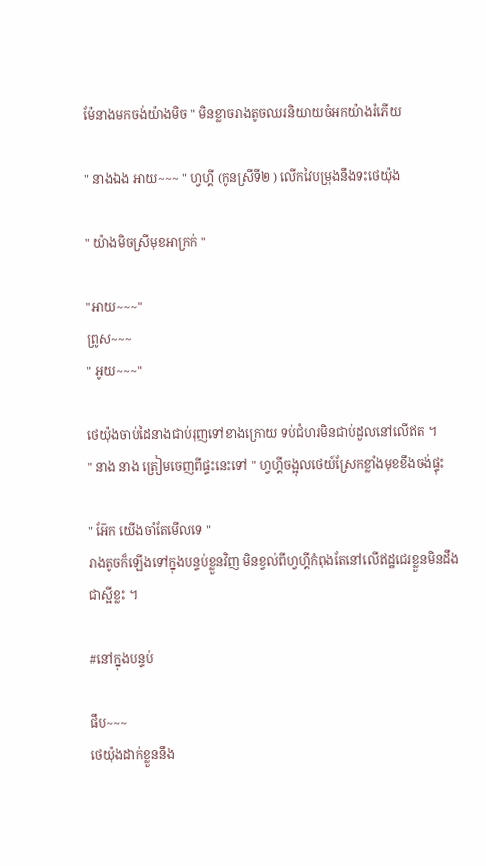ម៉ែនាងមកចង់យ៉ាងមិច " មិនខ្លាចរាងតូចឈរនិយាយចំអកយ៉ាងរំភើយ

" នាងឯង អាយ~~~ " ហ្វហ្គី (កូនស្រីទី២ ) លើកវៃបម្រុងនឹងទះថេយ៉ុង

" យ៉ាងមិចស្រីមុខអាក្រក់ "

"អាយ~~~"
ព្រូស~~~
" អូយ~~~"

ថេយ៉ុងចាប់ដៃនាងជាប់រុញទៅខាងក្រោយ ទប់ជំហរមិនជាប់ដួលនៅលើឥត ។
" នាង នាង ត្រៀមចេញពីផ្ទះនេះទៅ " ហ្វហ្គីចង្អុលថេយ៍ស្រែកខ្លាំងមុខខឹងចង់ផ្ទុះ

" អ៑ែក យើងចាំតែមើលទេ "
រាងតូចក៏ឡើងទៅក្នុងបន្ទប់ខ្លួនវិញ មិនខ្វល់ពីហ្វហ្គីកំពុងតែនៅលើឥដ្ឋជេរខ្លួនមិនដឹងជាស្អីខ្លះ ។

#នៅក្នុងបន្ទប់

ផឹប~~~
ថេយ៉ុងដាក់ខ្លួននឹង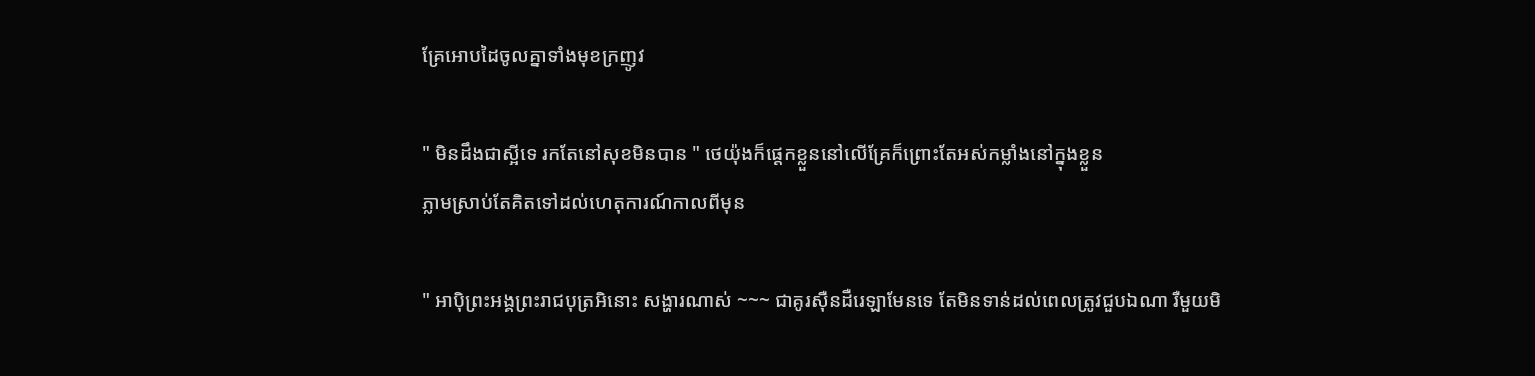គ្រែអោបដៃចូលគ្នាទាំងមុខក្រញូវ

" មិនដឹងជាស្អីទេ រកតែនៅសុខមិនបាន " ថេយ៉ុងក៏ផ្តេកខ្លួននៅលើគ្រែក៏ព្រេាះតែអស់កម្លាំងនៅក្នុងខ្លួន
ភ្លាមស្រាប់តែគិតទៅដល់ហេតុការណ៍កាលពីមុន

" អាបុិព្រះអង្គព្រះរាជបុត្រអិនេាះ សង្ហារណាស់ ~~~ ជាគូរសុឺនដឺរេឡាមែនទេ តែមិនទាន់ដល់ពេលត្រូវជួបឯណា រឺមួយមិ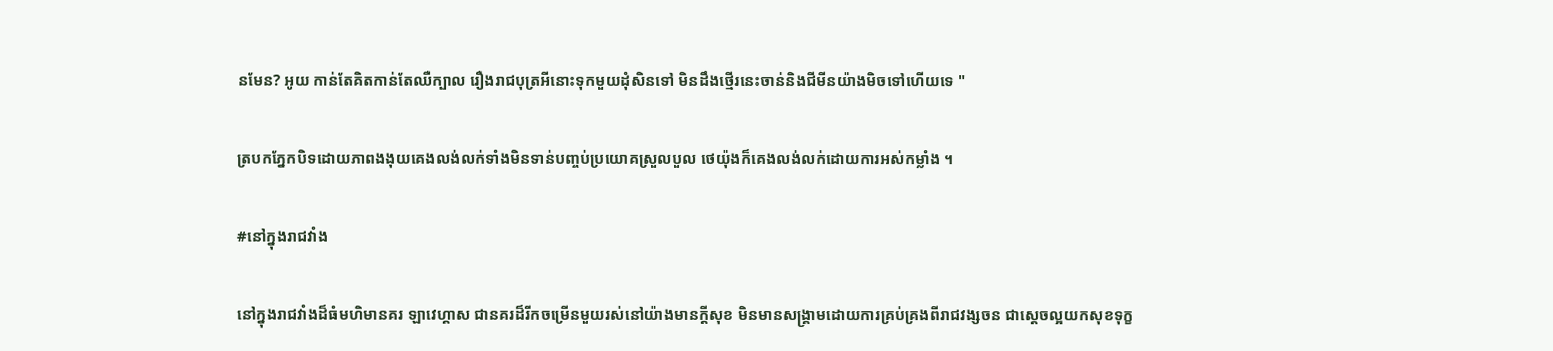នមែន? អូយ កាន់តែគិតកាន់តែឈឺក្បាល រឿងរាជបុត្រអីនេាះទុកមួយដុំសិនទៅ មិនដឹងថ្មើរនេះចាន់និងជីមីនយ៉ាងមិចទៅហើយទេ "

ត្របកភ្នែកបិទដោយភាពងងុយគេងលង់លក់ទាំងមិនទាន់បញ្ចប់ប្រយោគស្រួលបួល ថេយ៉ុងក៏គេងលង់លក់ដោយការអស់កម្លាំង ។

#នៅក្នុងរាជវាំង

នៅក្នុងរាជវាំងដ៏ធំមហិមានគរ ឡាវេហ្គាស ជានគរដ៏រីកចម្រើនមួយរស់នៅយ៉ាងមានក្តីសុខ មិនមានសង្គ្រាមដោយការគ្រប់គ្រងពីរាជវង្សចន ជាស្តេចល្អយកសុខទុក្ខ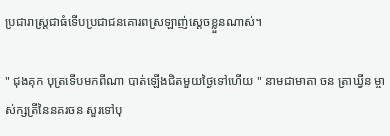ប្រជារាស្រ្តជាធំទើបប្រជាជនគោរពស្រឡាញ់ស្តេចខ្លួនណាស់។

" ជុងគុក បុត្រទើបមកពីណា បាត់ឡើងជិតមួយថ្ងៃទៅហើយ " នាមជាមាតា ចន ត្រាឃ្វីន ម្ចាស់ក្សត្រីនៃនគរចន សួរទៅបុ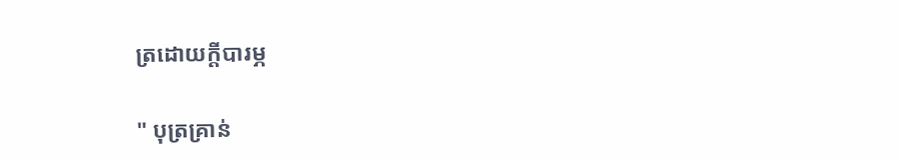ត្រដោយក្តីបារម្ភ

" បុត្រគ្រាន់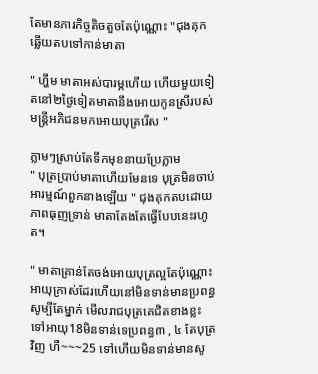តែមានភារកិច្ចតិចតួចតែប៉ុណ្ណេាះ "ជុងគុកឆ្លើយតបទៅកាន់មាតា

" ហ្ហឹម មាតាអស់បារម្ភហើយ ហើយមួយទៀតនៅ២ថ្ងៃទៀតមាតានឹងអោយកូនស្រីរបស់មន្ត្រីអភិជនមកអោយបុត្ររើស "

ភ្លាមៗស្រាប់តែទឹកមុខនាយប្រែភ្លាម
" បុត្រប្រាប់មាតាហើយមែនទេ បុត្រមិនចាប់អារម្មណ៍ពួកនាងឡើយ " ជុងគុកតបដោយភាពធុញទ្រាន់ មាតាតែងតែធ្វើបែបនេះរហូត។

" មាតាគ្រាន់តែចង់អោយបុត្រល្អតែប៉ុណ្ណេាះ អាយុក្រាស់ដែរហើយនៅមិនទាន់មានប្រពន្ធសូម្បីតែម្នាក់ មើលរាជបុត្រគេជិតខាងខ្លះទៅអាយុ18មិនទាន់ទេប្រពន្ធ៣ , ៤ តែបុត្រវិញ ហឺ~~~25 ទៅហើយមិនទាន់មានសូ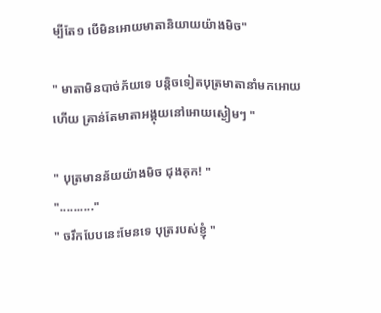ម្បីតែ១ បើមិនអោយមាតានិយាយយ៉ាងមិច"

" មាតាមិនបាច់ភ័យទេ បន្តិចទៀតបុត្រមាតានាំមកអោយហើយ គ្រាន់តែមាតាអង្គុយនៅអោយស្ងៀមៗ "

" បុត្រមានន័យយ៉ាងមិច ជុងគុក! "
".........."
" ចរឹកបែបនេះមែនទេ បុត្ររបស់ខ្ញុំ "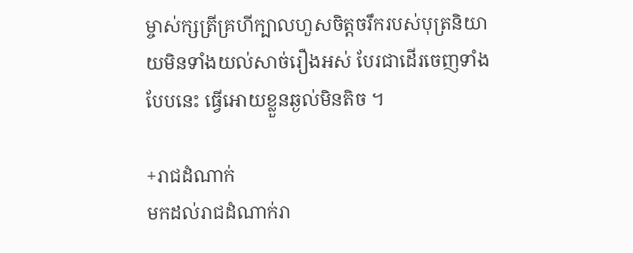ម្ចាស់ក្សត្រីគ្រហីក្បាលហួសចិត្តចរឹករបស់បុត្រនិយាយមិនទាំងយល់សាច់រឿងអស់ បែរជាដើរចេញទាំងបែបនេះ ធ្វើអោយខ្លួនឆ្ងល់មិនតិច ។

+រាជដំណាក់
មកដល់រាជដំណាក់រា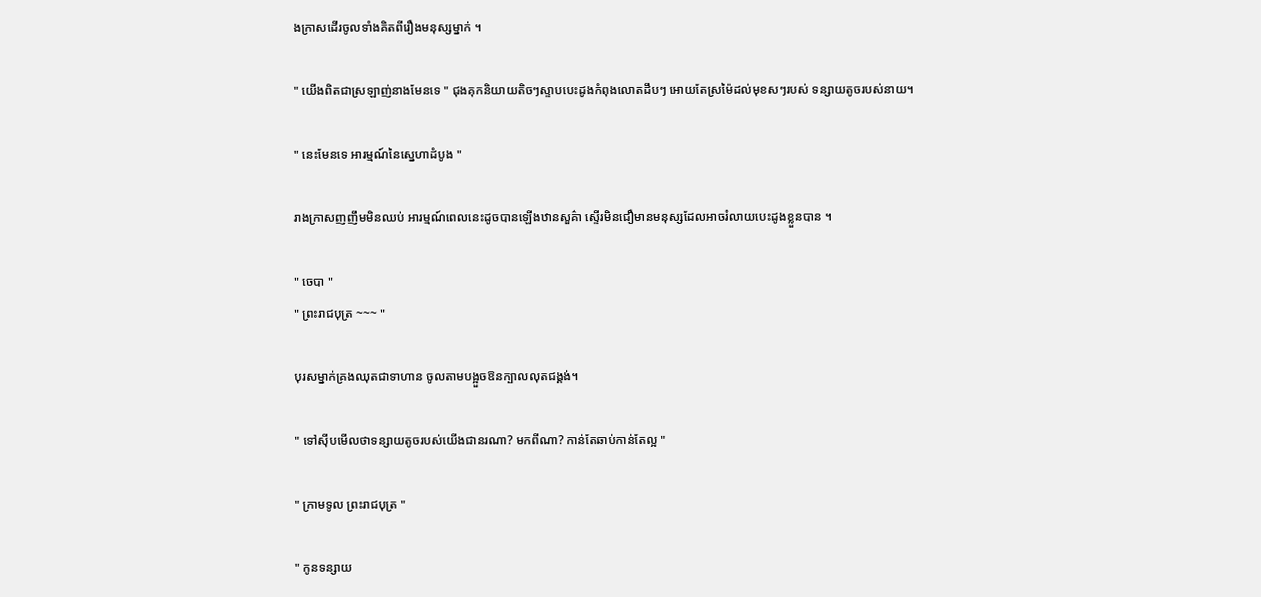ងក្រាសដើរចូលទាំងគិតពីរឿងមនុស្សម្នាក់ ។

" យើងពិតជាស្រឡាញ់នាងមែនទេ " ជុងគុកនិយាយតិចៗស្ទាបបេះដូងកំពុងលោតដឹបៗ អោយតែស្រម៉ៃដល់មុខសៗរបស់ ទន្សាយតូចរបស់នាយ។

" នេះមែនទេ អារម្មណ៍នៃស្នេហាដំបូង "

រាងក្រាសញញឹមមិនឈប់ អារម្មណ៍ពេលនេះដូចបានឡើងឋានសួគ៌ា ស្ទើរមិនជឿមានមនុស្សដែលអាចរំលាយបេះដូងខ្លួនបាន ។

" ចេបា "
" ព្រះរាជបុត្រ ~~~ "

បុរសម្នាក់គ្រងឈុតជាទាហាន ចូលតាមបង្អួចឱនក្បាលលុតជង្គង់។

" ទៅសុីបមើលថាទន្សាយតូចរបស់យើងជានរណា? មកពីណា? កាន់តែឆាប់កាន់តែល្អ "

" ក្រាមទូល ព្រះរាជបុត្រ "

" កូនទន្សាយ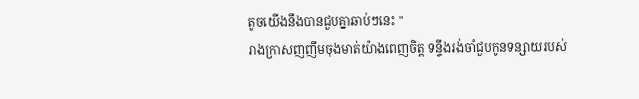តូចយើងនឹងបានជួបគ្នាឆាប់ៗនេះ "
រាងក្រាសញញឹមចុងមាត់យ៉ាងពេញចិត្ត ទន្ទឹងរង់ចាំជួបកូនទន្សាយរបស់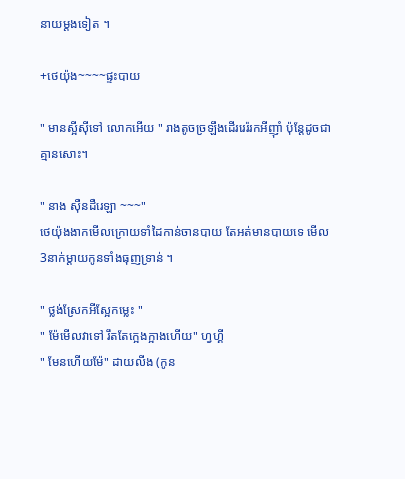នាយម្តងទៀត ។

+ថេយ៉ុង~~~~ផ្ទះបាយ

" មានស្អីសុីទៅ លោកអើយ " រាងតូចច្រឡឹងដើររេរ៉រកអីញុាំ ប៉ុន្តែដូចជាគ្មានសោះ។

" នាង សុឺនដឺរេឡា ~~~"
ថេយ៉ុងងាកមើលក្រោយទាំដៃកាន់ចានបាយ តែអត់មានបាយទេ មើល3នាក់ម្តាយកូនទាំងធុញទ្រាន់ ។

" ថ្លង់ស្រែកអីស្អែកម្លេះ "
" ម៉ែមើលវាទៅ រឹតតែក្អេងក្អាងហើយ" ហ្វហ្គី
" មែនហើយម៉ែ" ដាយលីង (កូន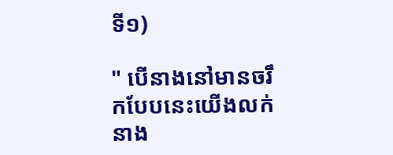ទី១)

" បើនាងនៅមានចរឹកបែបនេះយើងលក់នាង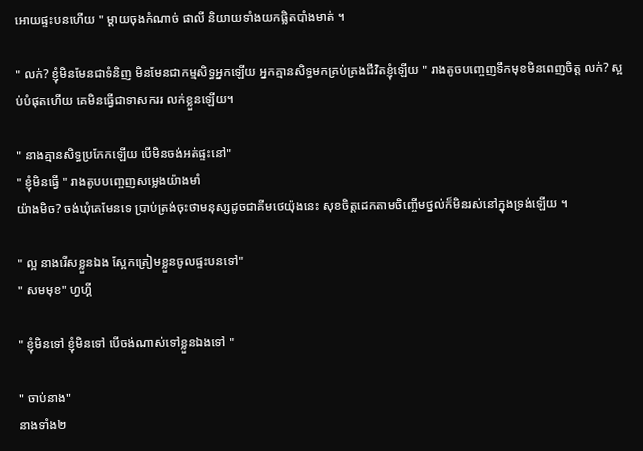អោយផ្ទះបនហើយ " ម្តាយចុងកំណាច់ ផាលី និយាយទាំងយកផ្លិតបាំងមាត់ ។

" លក់? ខ្ញុំមិនមែនជាទំនិញ មិនមែនជាកម្មសិទ្ធអ្នកឡើយ អ្នកគ្មានសិទ្ធមកគ្រប់គ្រងជីវិតខ្ញុំឡើយ " រាងតូចបញ្ចេញទឹកមុខមិនពេញចិត្ត លក់? ស្អប់បំផុតហើយ គេមិនធ្វើជាទាសកររ លក់ខ្លួនឡើយ។

" នាងគ្មានសិទ្ធប្រកែកឡើយ បើមិនចង់អត់ផ្ទះនៅ"
" ខ្ញុំមិនធ្វើ " រាងតូបបញ្ចេញសម្លេងយ៉ាងមាំ
យ៉ាងមិច? ចង់ឃុំគេមែនទេ ប្រាប់ត្រង់ចុះថាមនុស្សដូចជាគីមថេយ៉ុងនេះ សុខចិត្តដេកតាមចិញ្ចើមថ្នល់ក៏មិនរស់នៅក្នុងទ្រង់ឡើយ ។

" ល្អ នាងរើសខ្លួនឯង ស្អែកត្រៀមខ្លួនចូលផ្ទះបនទៅ"
" សមមុខ" ហ្វហ្គី

" ខ្ញុំមិនទៅ ខ្ញុំមិនទៅ បើចង់ណាស់ទៅខ្លួនឯងទៅ "

" ចាប់នាង"
នាងទាំង២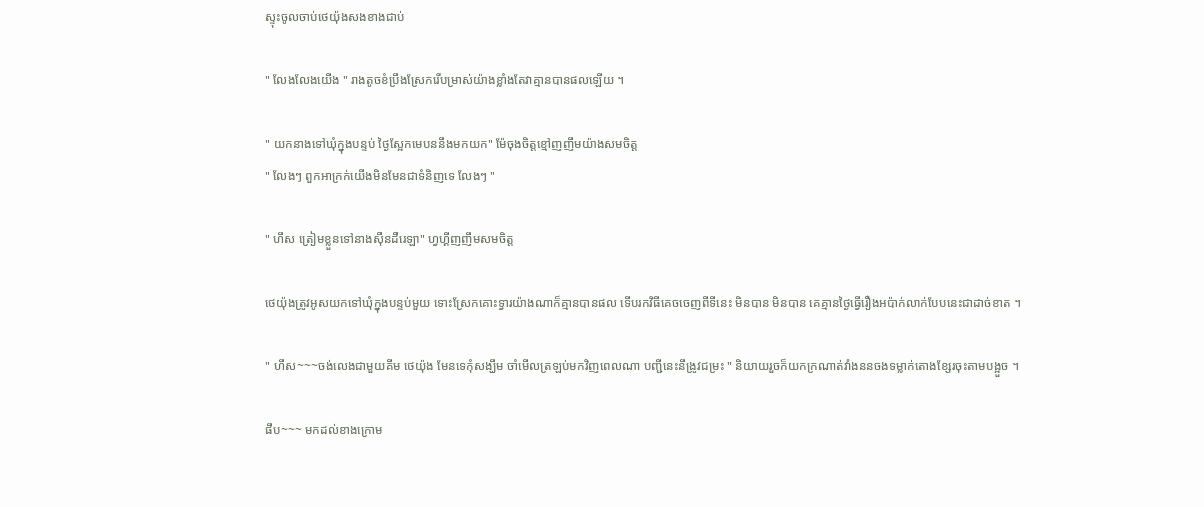ស្ទុះចូលចាប់ថេយ៉ុងសងខាងជាប់

" លែងលែងយើង " រាងតូចខំប្រឹងស្រែករើបម្រាស់យ៉ាងខ្លាំងតែវាគ្មានបានផលឡើយ ។

" យកនាងទៅឃុំក្នុងបន្ទប់ ថ្ងៃស្អែកមេបននឹងមកយក" ម៉ែចុងចិត្តខ្មៅញញឹមយ៉ាងសមចិត្ត
" លែងៗ ពួកអាក្រក់យើងមិនមែនជាទំនិញទេ លែងៗ "

" ហឹស ត្រៀមខ្លួនទៅនាងសុឺនដឺរេឡា" ហ្វហ្គីញញឹមសមចិត្ត

ថេយ៉ុងត្រូវអូសយកទៅឃុំក្នុងបន្ទប់មួយ ទេាះស្រែកគេាះទ្វារយ៉ាងណាក៏គ្មានបានផល ទើបរកវិធីគេចចេញពីទីនេះ មិនបាន មិនបាន គេគ្មានថ្ងៃធ្វើរឿងអប៉ាក់លាក់បែបនេះជាដាច់ខាត ។

" ហឹស~~~ចង់លេងជាមួយគីម ថេយ៉ុង មែនទេកុំសង្ឃឹម ចាំមើលត្រឡប់មកវិញពេលណា បញ្ជីនេះនឹង្រូវជម្រះ " និយាយរួចក៏យកក្រណាត់វាំងននចងទម្លាក់តោងខ្សែរចុះតាមបង្អួច ។

ផឹប~~~ មកដល់ខាងក្រោម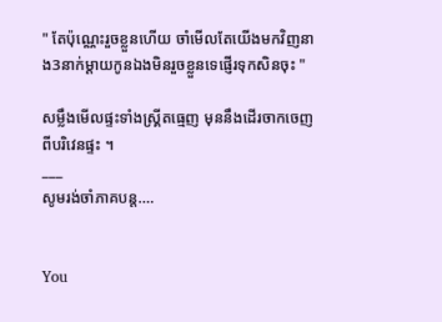" តែប៉ុណ្ណេះរួចខ្លួនហើយ ចាំមើលតែយើងមកវិញនាង3នាក់ម្តាយកូនឯងមិនរួចខ្លួនទេផ្ញើរទុកសិនចុះ "

សម្លឹងមើលផ្ទះទាំងស្គ្រីតធ្មេញ មុននឹងដើរចាកចេញពីបរិវេនផ្ទះ ។
___
សូមរង់ចាំភាគបន្ត....


You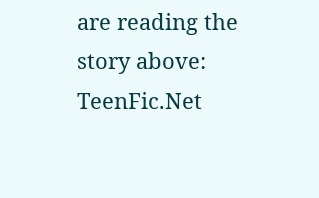are reading the story above: TeenFic.Net